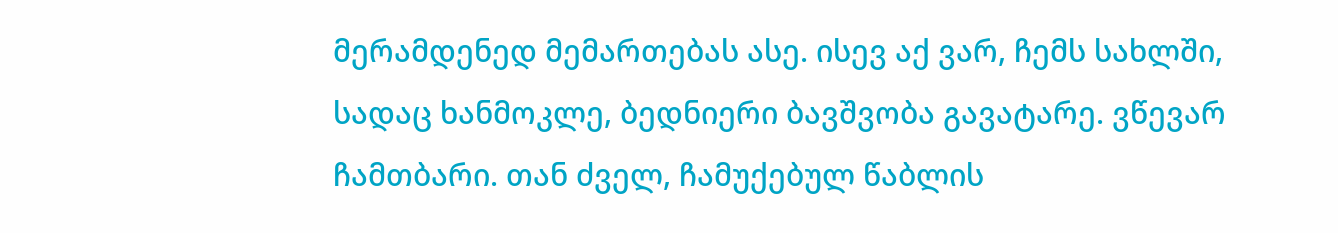მერამდენედ მემართებას ასე. ისევ აქ ვარ, ჩემს სახლში, სადაც ხანმოკლე, ბედნიერი ბავშვობა გავატარე. ვწევარ ჩამთბარი. თან ძველ, ჩამუქებულ წაბლის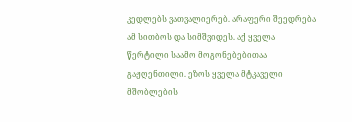კედლებს ვათვალიერებ. არაფერი შეედრება ამ სითბოს და სიმშვიდეს. აქ ყველა წერტილი საამო მოგონებებითაა გაჟღენთილი. ეზოს ყველა მტკაველი მშობლების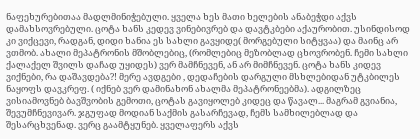ნაფეხურებითაა მადლმინიჭებული. ყველა ხეს მათი ხელების ანაბეჭდი აქვს დამახსოვრებული. ცოტა ხანს კედევ ვინებივრებ და დავტკბები აქაურობით. უსინდისოდ კი ვიქცევი, რადგან, დიდი ხანია ეს სახლი გავყიდე( მორგებული სიტყვაა) და მაინც არ ვთმობ. ახალი მეპატრონის მშობლებიც, (რომლებიც მეზობლად ცხოვრობენ. ჩემი სახლი ქალაქელ შვილს დაჩად უყიდეს) ვერ მამჩნევენ, ან არ მიმჩნევენ. ცოტა ხანს კიდევ ვიქნები, რა დაშავდება?! მერე ავდგები , დედაჩების დარგული მსხლებიდან უტკბილეს ნაყოფს დავკრეფ. ( იქნებ ვერ დამინახონ ახალმა მეპატრონეებმა). ადგილზეც ვისიამოვნებ ბავშვობის გემოთი, ცოტას გავიყოლებ კიდეც და წავალ... მაგრამ გვიანია, შევუმჩნევივარ. ჯგუფად მოდიან საქმის გასარჩევად, ჩემს სამხილებლად და შესარცხვენად. ვერც გაამტყუნებ. ყველაფერს აქვს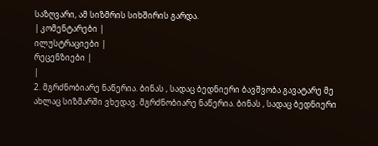საზღვარი, ამ სიზმრის სიხშირის გარდა.
| კომენტარები |
ილუსტრაციები |
რეცენზიები |
|
2. მგრძნობიარე ნაწერია. ბინას , სადაც ბედნიერი ბავშვობა გავატარე მე ახლაც სიზმარში ვხედავ. მგრძნობიარე ნაწერია. ბინას , სადაც ბედნიერი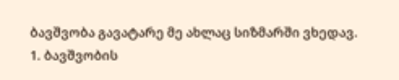ბავშვობა გავატარე მე ახლაც სიზმარში ვხედავ.
1. ბავშვობის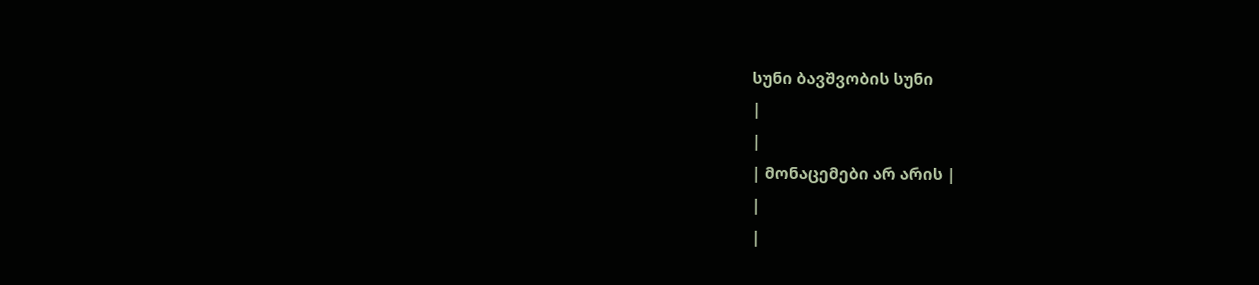სუნი ბავშვობის სუნი
|
|
| მონაცემები არ არის |
|
|